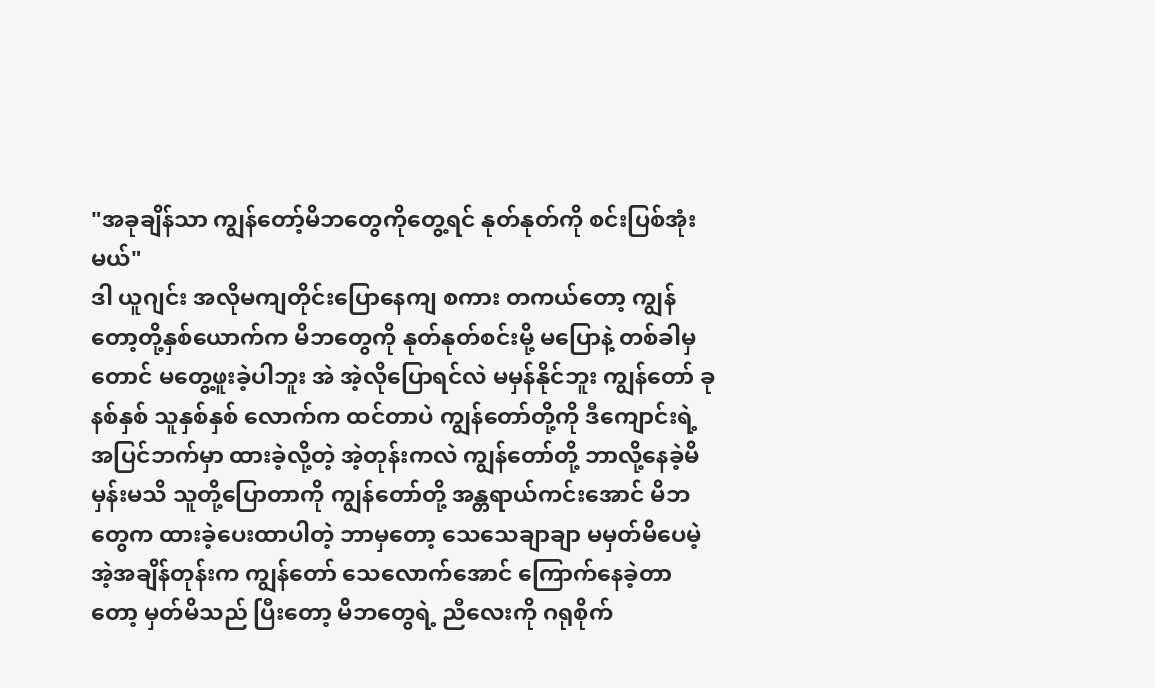"အခုချိန်သာ ကျွန်တော့်မိဘတွေကိုတွေ့ရင် နုတ်နုတ်ကို စင်းပြစ်အုံးမယ်"
ဒါ ယူဂျင်း အလိုမကျတိုင်းပြောနေကျ စကား တကယ်တော့ ကျွန်တော့တို့နှစ်ယောက်က မိဘတွေကို နုတ်နုတ်စင်းမို့ မပြောနဲ့ တစ်ခါမှတောင် မတွေ့ဖူးခဲ့ပါဘူး အဲ အဲ့လိုပြောရင်လဲ မမှန်နိုင်ဘူး ကျွန်တော် ခုနစ်နှစ် သူနှစ်နှစ် လောက်က ထင်တာပဲ ကျွန်တော်တို့ကို ဒီကျောင်းရဲ့ အပြင်ဘက်မှာ ထားခဲ့လို့တဲ့ အဲ့တုန်းကလဲ ကျွန်တော်တို့ ဘာလို့နေခဲ့မိမှန်းမသိ သူတို့ပြောတာကို ကျွန်တော်တို့ အန္တရာယ်ကင်းအောင် မိဘတွေက ထားခဲ့ပေးထာပါတဲ့ ဘာမှတော့ သေသေချာချာ မမှတ်မိပေမဲ့ အဲ့အချိန်တုန်းက ကျွန်တော် သေလောက်အောင် ကြောက်နေခဲ့တာတော့ မှတ်မိသည် ပြီးတော့ မိဘတွေရဲ့ ညီလေးကို ဂရုစိုက်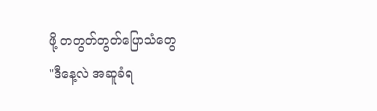ဖို့ တတွတ်တွတ်ပြောသံတွေ
"ဒီနေ့လဲ အဆူခံရ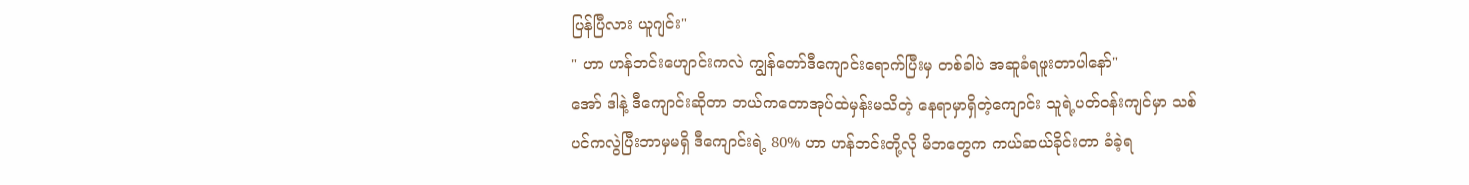ပြန်ပြီလား ယူဂျင်း"
" ဟာ ဟန်ဘင်းဟျောင်းကလဲ ကျွန်တော်ဒီကျောင်းရောက်ပြီးမှ တစ်ခါပဲ အဆူခံရဖူးတာပါနော်"
အော် ဒါနဲ့ ဒီကျောင်းဆိုတာ ဘယ်ကတောအုပ်ထဲမှန်းမသိတဲ့ နေရာမှာရှိတဲ့ကျောင်း သူရဲ့ပတ်ဝန်းကျင်မှာ သစ်ပင်ကလွဲပြီးဘာမှမရှိ ဒီကျောင်းရဲ့ 80% ဟာ ဟန်ဘင်းတို့လို မိဘတွေက ကယ်ဆယ်ခိုင်းတာ ခံခဲ့ရ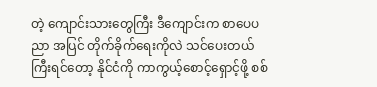တဲ့ ကျောင်းသားတွေကြီး ဒီကျောင်းက စာပေပညာ အပြင် တိုက်ခိုက်ရေးကိုလဲ သင်ပေးတယ် ကြီးရင်တော့ နိုင်ငံကို ကာကွယ့်စောင့်ရှောင့်ဖို့ စစ်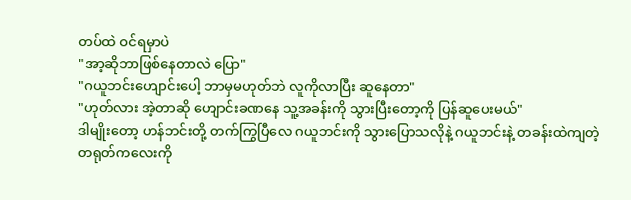တပ်ထဲ ဝင်ရမှာပဲ
"အာ့ဆိုဘာဖြစ်နေတာလဲ ပြော"
"ဂယူဘင်းဟျောင်းပေါ့ ဘာမှမဟုတ်ဘဲ လူကိုလာပြီး ဆူနေတာ"
"ဟုတ်လား အဲ့တာဆို ဟျောင်းခဏနေ သူ့အခန်းကို သွားပြီးတော့ကို ပြန်ဆူပေးမယ်"
ဒါမျိုးတော့ ဟန်ဘင်းတို့ တက်ကြွပြီလေ ဂယူဘင်းကို သွားပြောသလိုနဲ့ ဂယူဘင်းနဲ့ တခန်းထဲကျတဲ့ တရုတ်ကလေးကို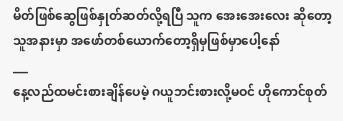မိတ်ဖြစ်ဆွေဖြစ်နှုတ်ဆတ်လို့ရပြီ သူက အေးအေးလေး ဆိုတော့ သူအနားမှာ အဖော်တစ်ယောက်တော့ရှိမှဖြစ်မှာပေါ့နော်
___
နေ့လည်ထမင်းစားချိန်ပေမဲ့ ဂယူဘင်းစားလို့မဝင် ဟိုကောင်စုတ်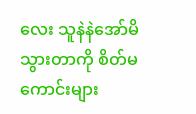လေး သူနဲနဲအော်မိသွားတာကို စိတ်မကောင်းများ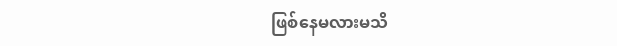ဖြစ်နေမလားမသိ